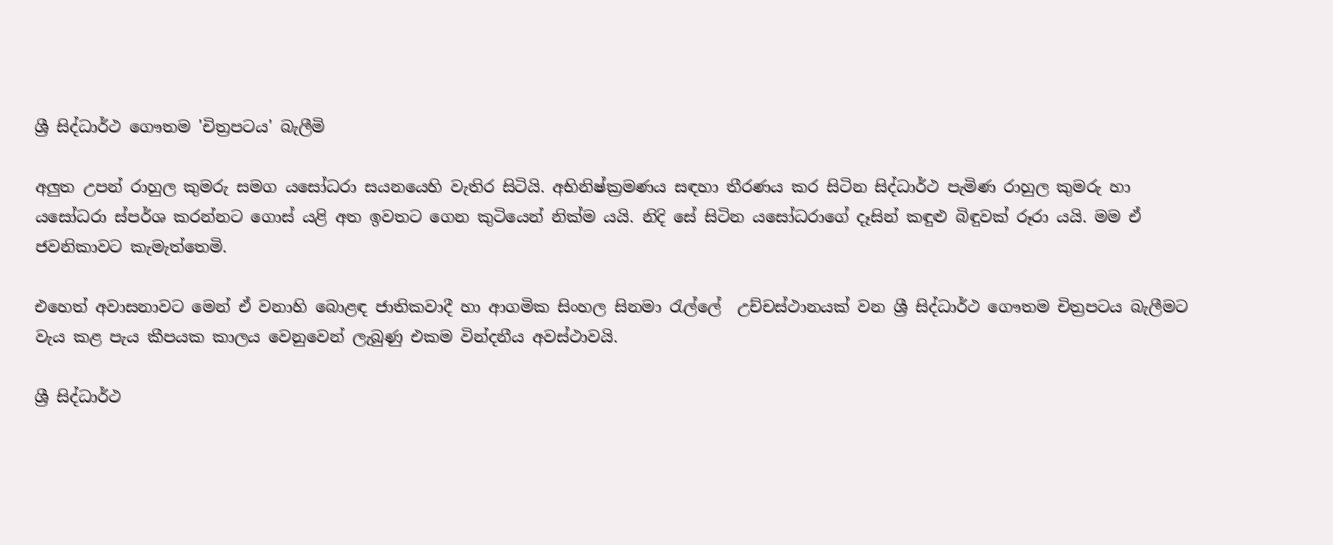ශ්‍රී සිද්ධාර්ථ ගෞතම 'චිත්‍රපටය' බැලීමි

අලුත උපන් රාහුල කුමරු සමග යසෝධරා සයනයෙහි වැතිර සිටියි. අභිනිෂ්ක්‍රමණය සඳහා තීරණය කර සිටින සිද්ධාර්ථ පැමිණ රාහුල කුමරු හා යසෝධරා ස්පර්ශ කරන්නට ගොස් යළි අත ඉවතට ගෙන කුටියෙන් නික්ම යයි. නිදි සේ සිටින යසෝධරාගේ දෑසින් කඳුළු බිඳුවක් රූරා යයි. මම ඒ ජවනිකාවට කැමැත්තෙමි.

එහෙත් අවාසනාවට මෙන් ඒ වනාහි බොළඳ ජාතිකවාදී හා ආගමික සිංහල සිනමා රැල්ලේ  උච්චස්ථානයක් වන ශ්‍රී සිද්ධාර්ථ ගෞතම චිත්‍රපටය බැලීමට වැය කළ පැය කීපයක කාලය වෙනුවෙන් ලැබුණු එකම වින්දනීය අවස්ථාවයි.

ශ්‍රී සිද්ධාර්ථ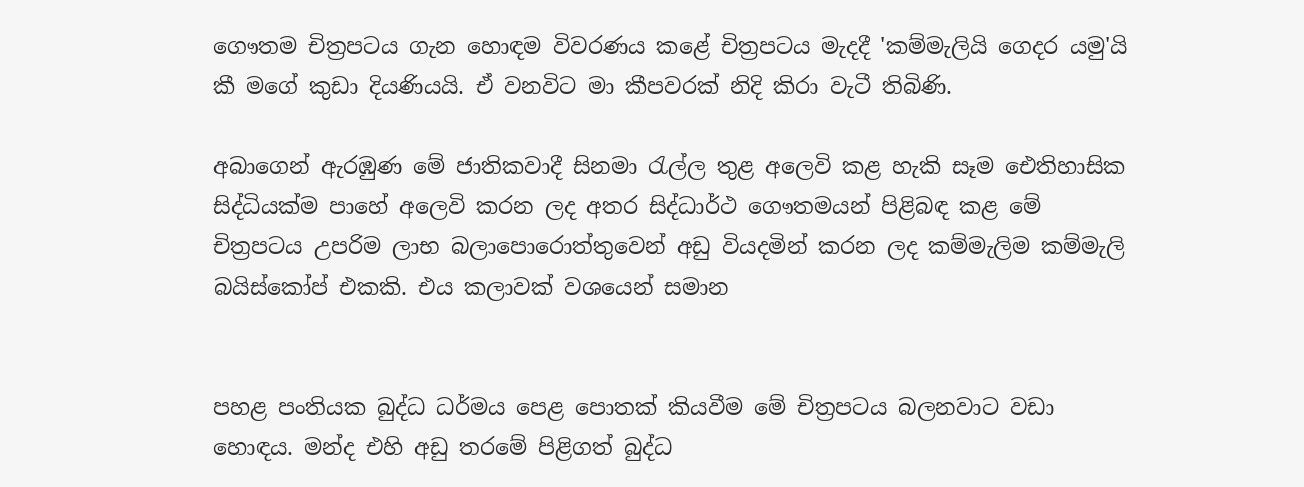ගෞතම චිත්‍රපටය ගැන හොඳම විවරණය කළේ චිත්‍රපටය මැදදී 'කම්මැලියි ගෙදර යමු'යි කී මගේ කුඩා දියණියයි. ඒ වනවිට මා කීපවරක් නිදි කිරා වැටී තිබිණි.

අබාගෙන් ඇරඹුණ මේ ජාතිකවාදී සිනමා රැල්ල තුළ අලෙවි කළ හැකි සෑම ‍ඓතිහාසික සිද්ධියක්ම පාහේ අලෙවි කරන ලද අතර සිද්ධාර්ථ ගෞතමයන් පිළිබඳ කළ මේ චිත්‍රපටය උපරිම ලාභ බලාපොරොත්තුවෙන් අඩු වියදමින් කරන ලද කම්මැලිම කම්මැලි බයිස්කෝප් එකකි. එය කලාවක් වශයෙන් සමාන


පහළ පංතියක බුද්ධ ධර්මය පෙළ පොතක් කියවීම මේ චිත්‍රපටය බලනවාට වඩා හොඳය. මන්ද එහි අඩු තරමේ පිළිගත් බුද්ධ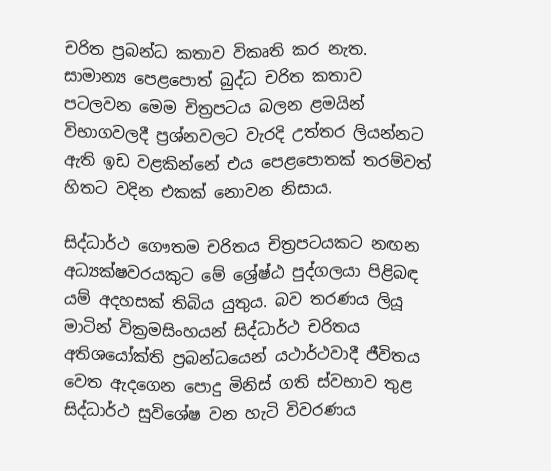චරිත ප්‍රබන්ධ කතාව විකෘති කර නැත. සාමාන්‍ය පෙළපොත් බුද්ධ චරිත කතාව පටලවන මෙම චිත්‍රපටය බලන ළමයින් විභාගවලදී ප්‍රශ්නවලට වැරදි උත්තර ලියන්නට ඇති ඉඩ වළකින්නේ එය පෙළපොතක් තරම්වත් හිතට වදින එකක් නොවන නිසාය.

සිද්ධාර්ථ ගෞතම චරිතය චිත්‍රපටයකට නඟන අධ්‍යක්ෂවරයකුට මේ ශ්‍රේෂ්ඨ පුද්ගලයා පිළිබඳ යම් අදහසක් තිබිය යුතුය. බව තරණය ලියූ මාටින් වික්‍රමසිංහයන් සිද්ධාර්ථ චරිතය අතිශයෝක්ති ප්‍රබන්ධයෙන් යථාර්ථවාදී ජීවිතය වෙත ඇදගෙන පොදු මිනිස් ගති ස්වභාව තුළ සිද්ධාර්ථ සුවිශේෂ වන හැටි විවරණය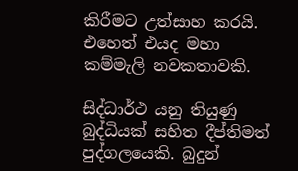කිරීමට උත්සාහ කරයි. එහෙත් එයද මහා කම්මැලි නවකතාවකි.

සිද්ධාර්ථ යනු තියුණු බුද්ධියක් සහිත දීප්තිමත් පුද්ගලයෙකි. බුදුන්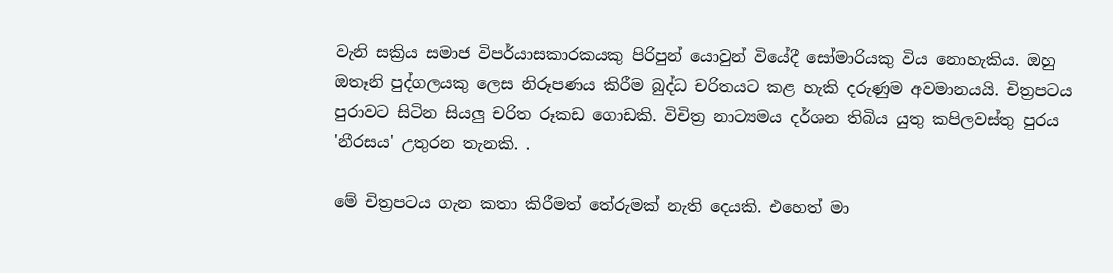වැනි සක්‍රිය සමාජ විපර්යාසකාරකයකු පිරිපුන් යොවුන් වියේදී සෝමාරියකු විය නොහැකිය. ඔහු ඔතෑනි පුද්ගලයකු ලෙස නිරූපණය කිරීම බුද්ධ චරිතයට කළ හැකි දරුණුම අවමානයයි. චිත්‍රපටය පුරාවට සිටින සියලු චරිත රූකඩ ගොඩකි. විචිත්‍ර නාට්‍යමය දර්ශන තිබිය යුතු කපිලවස්තු පුරය 'නීරසය' උතුරන තැනකි. .

මේ චිත්‍රපටය ගැන කතා කිරීමත් තේරුමක් නැති දෙයකි. එහෙත් මා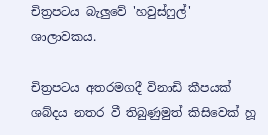චිත්‍රපටය බැලුවේ 'හවුස්ෆුල්' ශාලාවකය.

චිත්‍රපටය අතරමගදී විනාඩි කීපයක් ශබ්දය නතර වී තිබුණුමුත් කිසිවෙක් හූ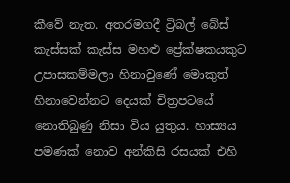කීවේ නැත. අතරමගදී ට්‍රිබල් බේස් කැස්සක් කැස්ස ‍මහළු ප්‍රේක්ෂකයකුට උපාසකම්මලා හිනාවුණේ මොකුත් හිනාවෙන්නට දෙයක් චිත්‍රපටයේ නොතිබුණු නිසා විය යුතුය. හාස්‍යය පමණක් නොව අන්කිසි රසයක් එහි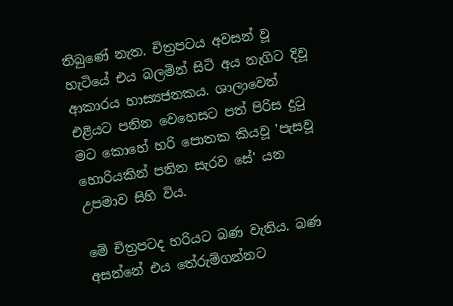තිබුණේ නැත. චිත්‍රපටය අවසන් වූ හැටියේ එය බලමින් සිටි අය නැගිට දිවූ ආකාරය හාස්‍යජනකය. ශාලාවෙන් එළියට පනින වෙහෙසට පත් පිරිස දුටු මට කොහේ හරි පොතක කියවූ 'පැසවූ හොරියකින් පනින සැරව සේ' යන උපමාව සිහි විය.

මේ චිත්‍රපටද හරියට බණ වැනිය. බණ  අසන්නේ එය තේරුම්ගන්නට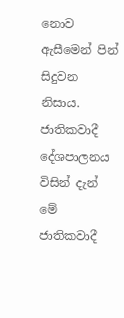නොව ඇසීමෙන් පින් සිදුවන නිසාය. ජාතිකවාදී දේශපාලනය විසින් දැන් මේ ජාතිකවාදී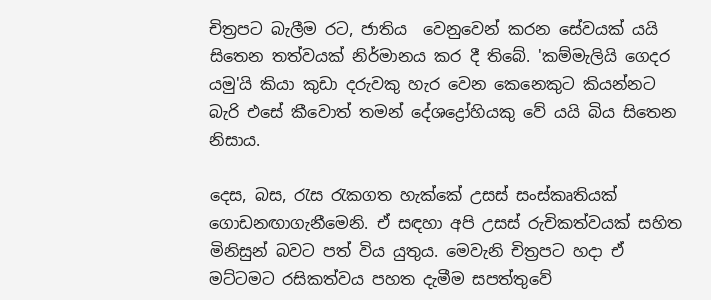චිත්‍රපට බැලීම රට, ජාතිය  වෙනුවෙන් කරන සේවයක් යයි සිතෙන තත්වයක් නිර්මානය කර දී තිබේ. 'කම්මැලියි ගෙදර යමු'යි කියා කුඩා දරුවකු හැර වෙන කෙනෙකුට කියන්නට බැරි එසේ කීවොත් තමන් දේශද්‍රෝහියකු වේ යයි බිය සිතෙන නිසාය.

දෙස, බස, රැස රැකගත හැක්කේ උසස් සංස්කෘතියක් ගොඩනඟාගැනීමෙනි. ඒ සඳහා අපි උසස් රුචිකත්වයක් සහිත මිනිසුන් බවට පත් විය යුතුය. මෙවැනි චිත්‍රපට හදා ඒ මට්ටමට රසිකත්වය පහත දැමීම සපත්තුවේ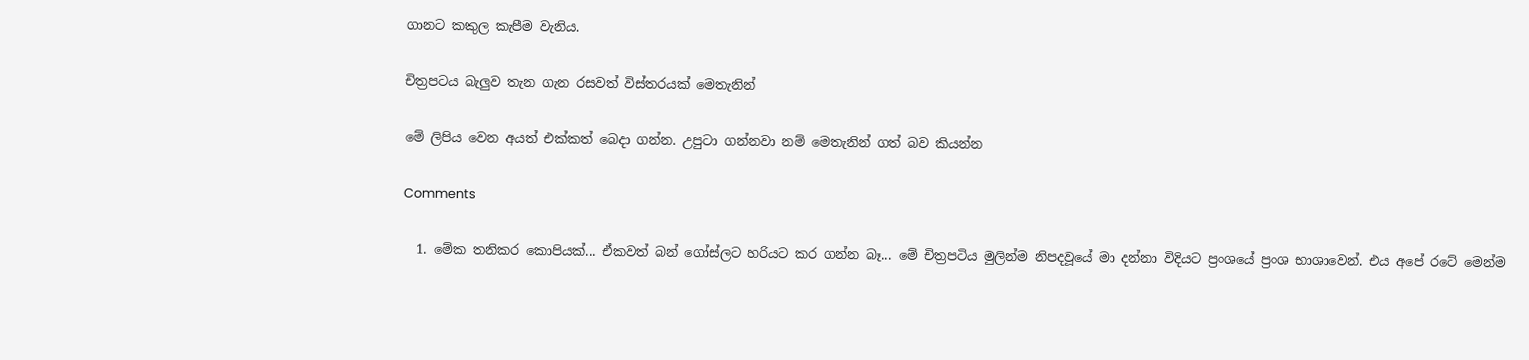ගානට කකුල කැපීම වැනිය.

චිත්‍රපටය බැලුව තැන ගැන රසවත් විස්තරයක් මෙතැනින්

මේ ලිපිය වෙන අයත් එක්කත් බෙදා ගන්න. උපුටා ගන්නවා නම් ‍මෙතැනින් ගත් බව කියන්න

Comments

  1. මේක තනිකර කොපියක්... ඒකවත් බන් ගෝස්ලට හරියට කර ගන්න බෑ... මේ චිත්‍රපටිය මුලින්ම නිපදවූයේ මා දන්නා විදියට ප්‍රංශයේ ප්‍රංශ භාශාවෙන්. එය අපේ රටේ මෙන්ම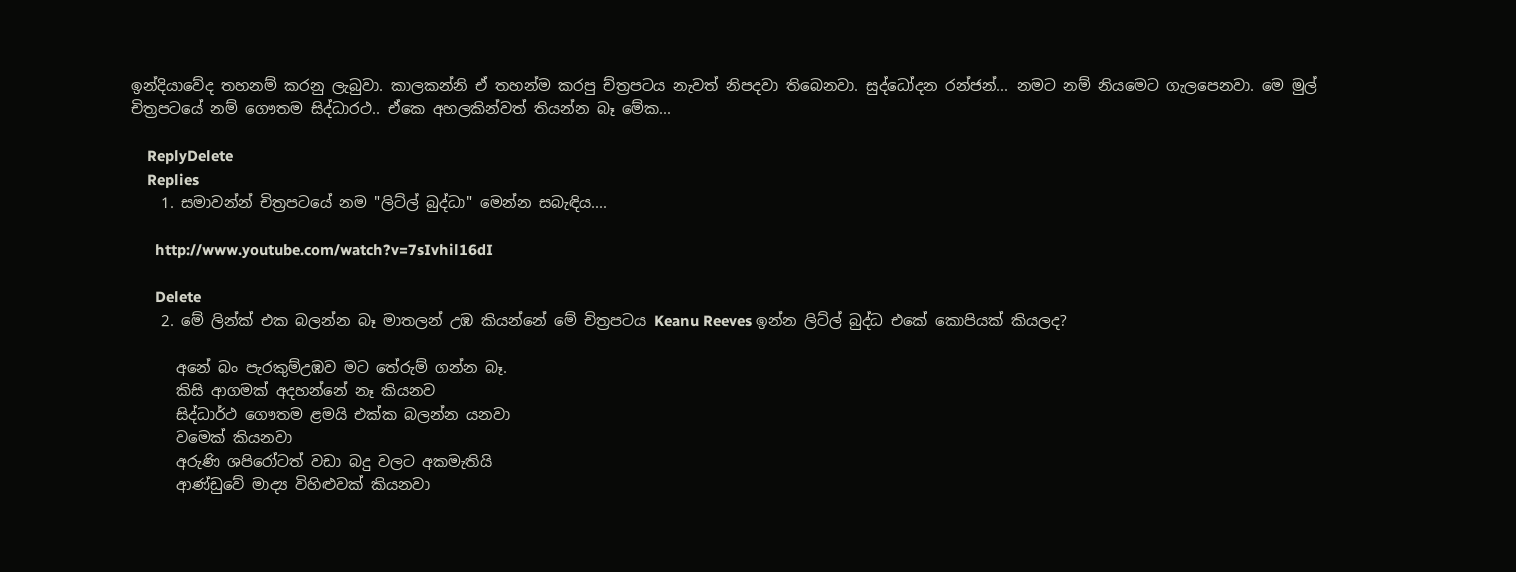ඉන්දියාවේද තහනම් කරනු ලැබුවා. කාලකන්නි ඒ තහන්ම කරපු ච්ත්‍රපටය නැවත් නිපදවා තිබෙනවා. සුද්ධෝදන රන්ජන්... නමට නම් නියමෙට ගැලපෙනවා. මෙ මුල් චිත්‍රපටයේ නම් ගෞතම සිද්ධාරථ.. ඒකෙ අහලකින්වත් තියන්න බෑ මේක...

    ReplyDelete
    Replies
    1. සමාවන්න් චිත්‍රපටයේ නම "ලිට්ල් බුද්ධා" මෙන්න සබැඳිය....

      http://www.youtube.com/watch?v=7sIvhil16dI

      Delete
    2. මේ ලින්ක් එක බලන්න බෑ මාතලන් උඹ කියන්නේ මේ චිත්‍රපටය Keanu Reeves ඉන්න ලිට්ල් බුද්ධ එකේ කොපියක් කියලද?

      අනේ බං පැරකුම්උඹව මට තේරුම් ගන්න බෑ.
      කිසි ආගමක් අදහන්නේ නෑ කියනව
      සිද්ධාර්ථ ගෞතම ළමයි එක්ක බලන්න යනවා
      වමෙක් කියනවා
      අරුණි ශපිරෝටත් වඩා බදු වලට අකමැතියි
      ආණ්ඩුවේ මාද්‍ය විහිළුවක් කියනවා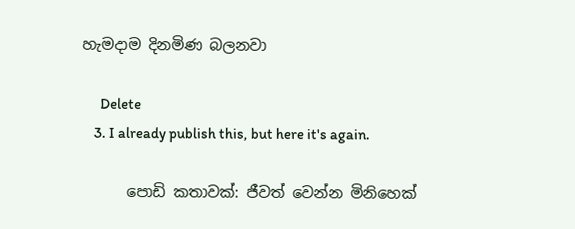හැමදාම දිනමිණ බලනවා

      Delete
    3. I already publish this, but here it's again.

      පොඩි කතාවක්: ජීවත් වෙන්න මිනිහෙක්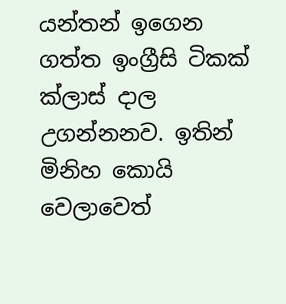යන්තන් ඉගෙන ගත්ත ඉංග්‍රීසි ටිකක් ක්ලාස් දාල උගන්නනව. ඉතින් මිනිහ කොයි වෙලාවෙත්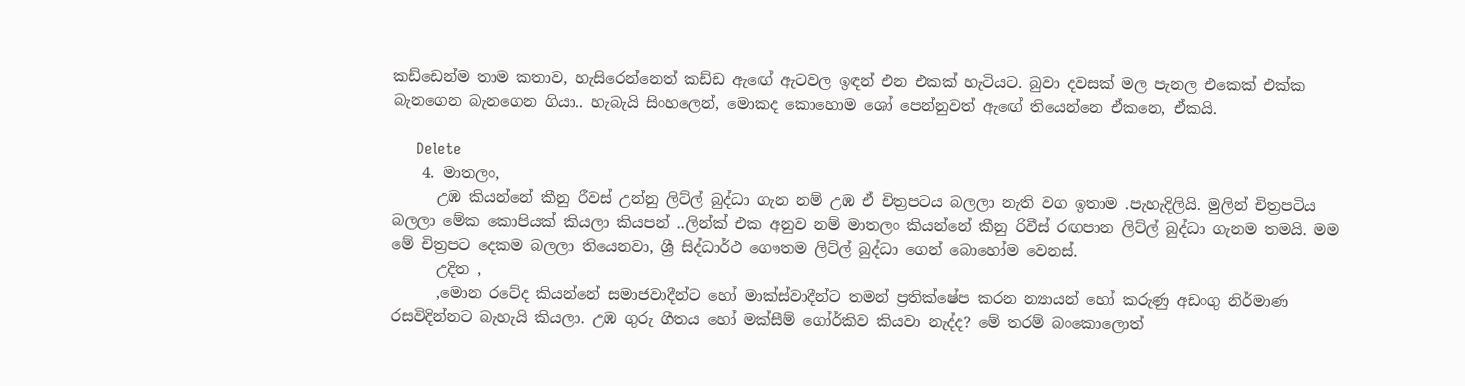කඩ්ඩෙන්ම තාම කතාව, හැසිරෙන්නෙත් කඩ්ඩ ඇඟේ ඇටවල ඉඳන් එන එකක් හැටියට. බුවා දවසක් මල පැනල එකෙක් එක්ක බැනගෙන බැනගෙන ගියා.. හැබැයි සිංහලෙන්, මොකද කොහොම ශෝ පෙන්නුවත් ඇඟේ තියෙන්නෙ ඒකනෙ, ඒකයි.

      Delete
    4. මාතලං,
      උඹ කියන්නේ කීනු රීවස් උන්නු ලිට්ල් බුද්ධා ගැන නම් උඹ ඒ චිත්‍රපටය බලලා නැති වග ඉතාම .පැහැදිලියි. මුලින් චිත්‍රපටිය බලලා මේක කොපියක් කියලා කියපන් ..ලින්ක් එක අනුව නම් මාතලං කියන්නේ කීනු රිවීස් රඟපාන ලිට්ල් බුද්ධා ගැනම තමයි. මම මේ චිත්‍රපට දෙකම බලලා තියෙනවා, ශ්‍රී සිද්ධාර්ථ ගෞතම ලිට්ල් බුද්ධා ගෙන් බොහෝම වෙනස්.
      උදිත ,
      ,මොන රටේද කියන්නේ සමාජවාදීන්ට හෝ මාක්ස්වාදීන්ට තමන් ප්‍රතික්ෂේප කරන න්‍යායන් හෝ කරුණු අඩංගු නිර්මාණ රසවිදින්නට බැහැයි කියලා. උඹ ගුරු ගීතය හෝ මක්සීම් ගෝර්කිව කියවා නැද්ද? මේ තරම් බංකොලොත්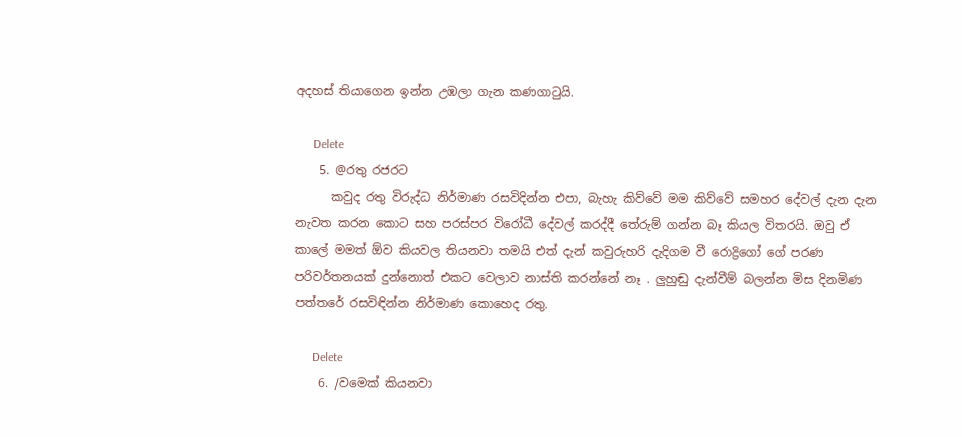අදහස් තියාගෙන ඉන්න උඹලා ගැන කණගාටුයි.

      Delete
    5. @රතු රජරට
      කවුද රතු විරුද්ධ නිර්මාණ රසවිදින්න එපා, බැහැ කිව්වේ මම කිව්වේ සමහර දේවල් දැන දැන නැවත කරන කොට සහ පරස්පර විරෝධී දේවල් කරද්දී තේරුම් ගන්න බෑ කියල විතරයි. ඔවු ඒ කාලේ මමත් ඕව කියවල තියනවා තමයි එත් දැන් කවුරුහරි දැදිගම වී රොද්‍රිගෝ ගේ පරණ පරිවර්තනයක් දුන්නොත් එකට වෙලාව නාස්ති කරන්නේ නෑ . ලුහුඬු දැන්වීම් බලන්න මිස දිනමිණ පත්තරේ රසවිඳින්න නිර්මාණ කොහෙද රතු.

      Delete
    6. /වමෙක් කියනවා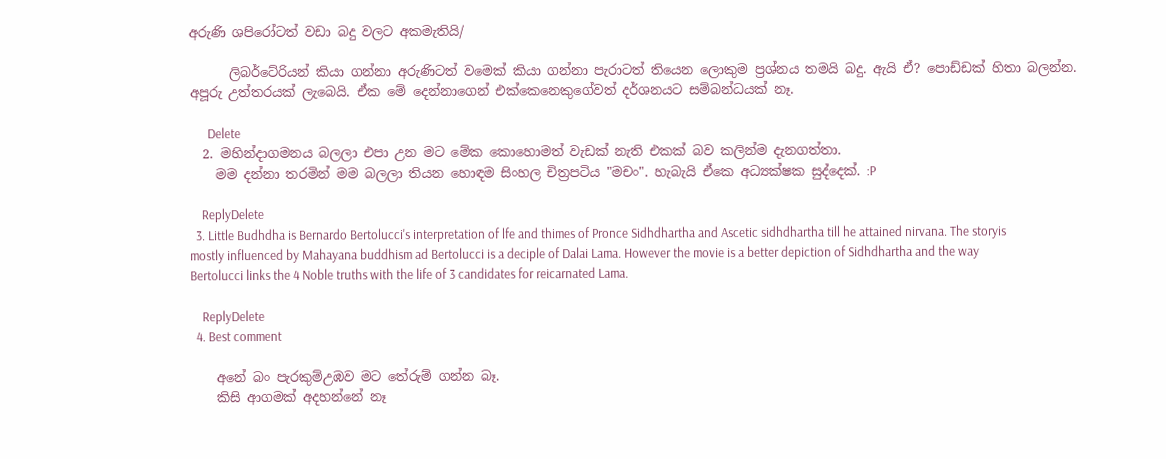අරුණි ශපිරෝටත් වඩා බදු වලට අකමැතියි/

      ලිබර්ටේරියන් කියා ගන්නා අරුණිටත් වමෙක් කියා ගන්නා පැරාටත් තියෙන ලොකුම ප්‍රශ්නය තමයි බදු. ඇයි ඒ? පොඩ්ඩක් හිතා බලන්න. අපූරු උත්තරයක් ලැබෙයි. ඒක මේ දෙන්නාගෙන් එක්කෙනෙකුගේවත් දර්ශනයට සම්බන්ධයක් නෑ.

      Delete
  2. මහින්දාගමනය බලලා එපා උන මට මේක කොහොමත් වැඩක් නැති එකක් බව කලින්ම දැනගත්තා.
    මම දන්නා තරමින් මම බලලා තියන හොඳම සිංහල චිත්‍රපටිය "මචං". හැබැයි ඒකෙ අධ්‍යක්ෂක සුද්දෙක්. :P

    ReplyDelete
  3. Little Budhdha is Bernardo Bertolucci's interpretation of lfe and thimes of Pronce Sidhdhartha and Ascetic sidhdhartha till he attained nirvana. The storyis mostly influenced by Mahayana buddhism ad Bertolucci is a deciple of Dalai Lama. However the movie is a better depiction of Sidhdhartha and the way Bertolucci links the 4 Noble truths with the life of 3 candidates for reicarnated Lama.

    ReplyDelete
  4. Best comment

    අනේ බං පැරකුම්උඹව මට තේරුම් ගන්න බෑ.
    කිසි ආගමක් අදහන්නේ නෑ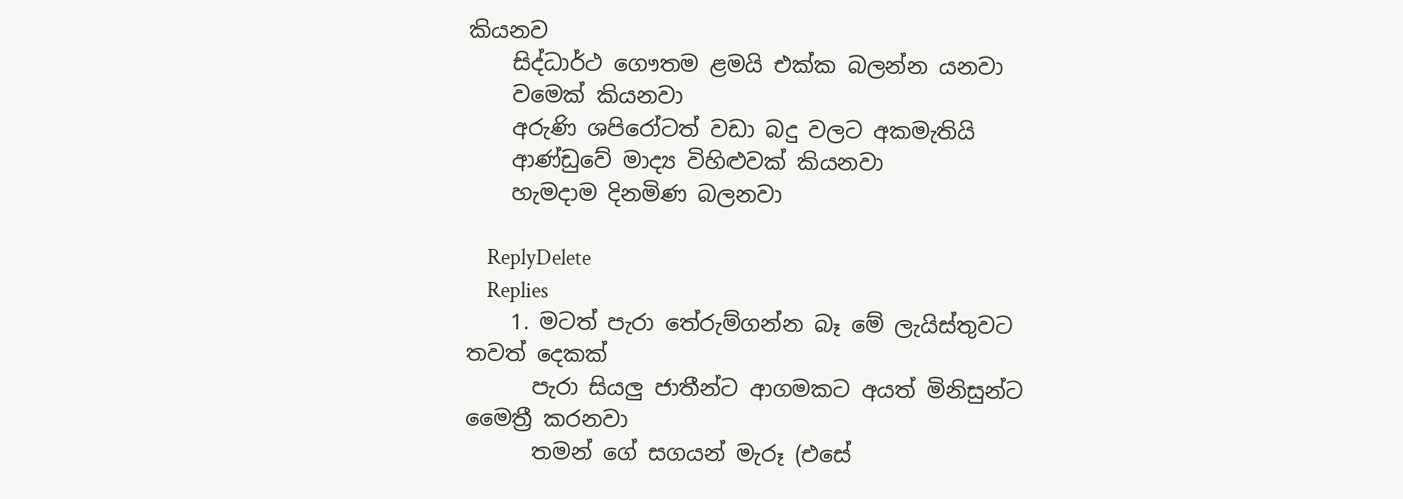කියනව
    සිද්ධාර්ථ ගෞතම ළමයි එක්ක බලන්න යනවා
    වමෙක් කියනවා
    අරුණි ශපිරෝටත් වඩා බදු වලට අකමැතියි
    ආණ්ඩුවේ මාද්‍ය විහිළුවක් කියනවා
    හැමදාම දිනමිණ බලනවා

    ReplyDelete
    Replies
    1. මටත් පැරා තේරුම්ගන්න බෑ මේ ලැයිස්තුවට තවත් දෙකක්
      පැරා සියලු ජාතීන්ට ආගමකට අයත් මිනිසුන්ට මෛත්‍රී කරනවා
      තමන් ගේ සගයන් මැරූ (එසේ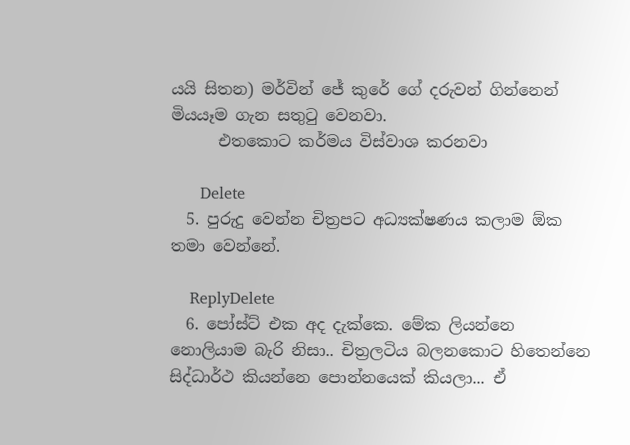යයි සිතන) මර්වින් ජේ කුරේ ගේ දරුවන් ගින්නෙන් මියයෑම ගැන සතුටු වෙනවා.
      එතකොට කර්මය විස්වාශ කරනවා

      Delete
  5. පුරුදු වෙන්න චිත්‍රපට අධ්‍යක්ෂණය කලාම ඕක තමා වෙන්නේ.

    ReplyDelete
  6. පෝස්ට් එක අද දැක්කෙ. මේක ලියන්නෙ නොලියාම බැරි නිසා.. චිත්‍රලටිය බලනකොට හිතෙන්නෙ සිද්ධාර්ථ කියන්නෙ පොන්නයෙක් කියලා... ඒ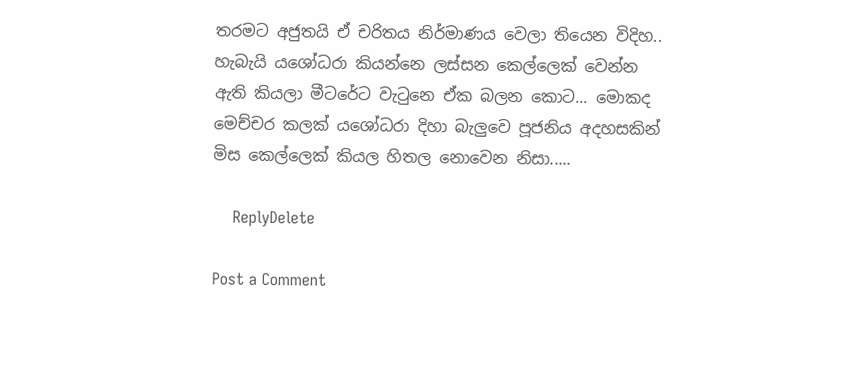තරමට අජුතයි ඒ චරිතය නිර්මාණය වෙලා තියෙන විදිහ.. හැබැයි යශෝධරා කියන්නෙ ලස්සන කෙල්ලෙක් වෙන්න ඇති කියලා මීටරේට වැටුනෙ ඒක බලන කොට... මොකද මෙච්චර කලක් යශෝධරා දිහා බැලුවෙ පූජනිය අදහසකින් මිස කෙල්ලෙක් කියල හිතල නොවෙන නිසා.....

    ReplyDelete

Post a Comment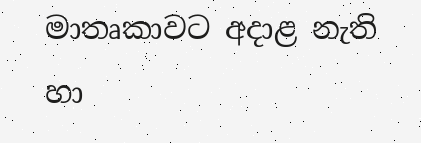මාතෘකාවට අදාළ නැති හා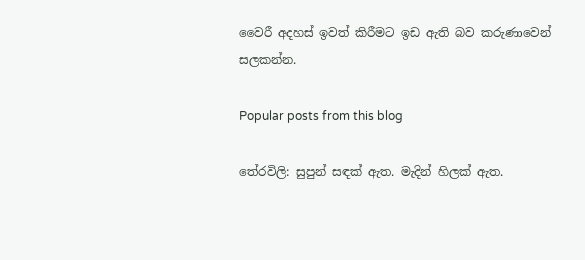වෛරී අදහස් ඉවත් කිරීමට ඉඩ ඇති බව කරුණාවෙන් සලකන්න.

Popular posts from this blog

තේරවිලි: සුපුන් සඳක් ඇත. මැදින් හිලක් ඇත.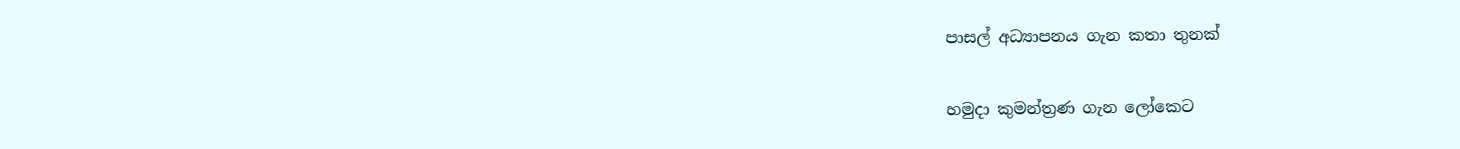පාසල් අධ්‍යාපනය ගැන කතා තුනක්

හමුදා කුමන්ත්‍රණ ගැන ලෝකෙට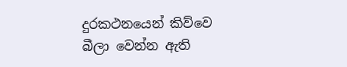දුරකථනයෙන් කිව්වෙ බීලා වෙන්න ඇති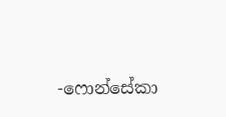-ෆොන්සේකා